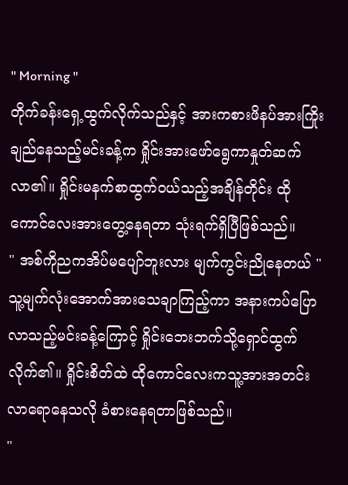" Morning "
တိုက်ခန်းရှေ့ထွက်လိုက်သည်နှင့် အားကစားဖိနပ်အားကြိုးချည်နေသည့်မင်းခန့်က ရှိုင်းအားဖော်ရွေကာနှုတ်ဆက်လာ၏။ ရှိုင်းမနက်စာထွက်၀ယ်သည့်အချိန်တိုင်း ထိုကောင်လေးအားတွေ့နေရတာ သုံးရက်ရှိပြီဖြစ်သည်။
" အစ်ကိုညကအိပ်မပျော်ဘူးလား မျက်ကွင်းညိုနေတယ် "
သူ့မျက်လုံးအောက်အားသေချာကြည့်ကာ အနားကပ်ပြောလာသည့်မင်းခန့်ကြောင့် ရှိုင်းဘေးဘက်သို့ရှောင်ထွက်လိုက်၏။ ရှိုင်းစိတ်ထဲ ထိုကောင်လေးကသူ့အားအတင်းလာရောနေသလို ခံစားနေရတာဖြစ်သည်။
"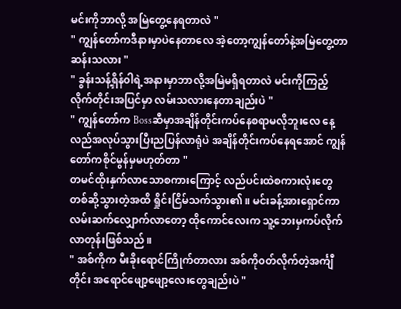မင်းကိုဘာလို့ အမြဲတွေ့နေရတာလဲ "
" ကျွန်တော်ကဒီနားမှာပဲနေတာလေ အဲ့တော့ကျွန်တော်နဲ့အမြဲတွေ့တာဆန်းသလား "
" ခွန်းသန့်ရှိန်၀ါရဲ့အနားမှာဘာလို့အမြဲမရှိရတာလဲ မင်းကိုကြည့်လိုက်တိုင်းအပြင်မှာ လမ်းသလားနေတာချည်းပဲ "
" ကျွန်တော်က Bossဆီမှာအချိန်တိုင်းကပ်နေစရာမလိုဘူးလေ နေ့လည်အလုပ်သွားပြီးညပြန်လာရုံပဲ အချိန်တိုင်းကပ်နေရအောင် ကျွန်တော်ကစိုင်မွန်မှမဟုတ်တာ "
တမင်ထိုးနှက်လာသောစကားကြောင့် လည်ပင်းထဲစကားလုံးတွေတစ်ဆို့သွားတဲ့အထိ ရှိုင်းငြိမ်သက်သွား၏။ မင်းခန့်အားရှောင်ကာ လမ်းဆက်လျှောက်လာတော့ ထိုကောင်လေးက သူ့ဘေးမှကပ်လိုက်လာတုန်းဖြစ်သည်။
" အစ်ကိုက မီးခိုးရောင်ကြိုက်တာလား အစ်ကို၀တ်လိုက်တဲ့အင်္ကျီတိုင်း အရောင်ဖျော့ဖျော့လေးတွေချည်းပဲ "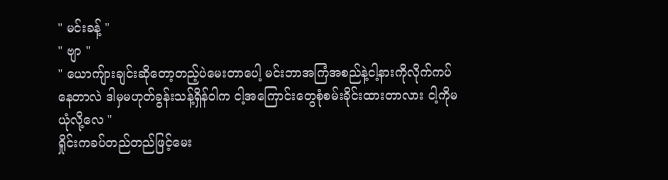" မင်းခန့် "
" ဗျာ "
" ယောကျ်ားချင်းဆိုတော့တည့်ပဲမေးတာပေါ့ မင်းဘာအကြံအစည်နဲ့ငါ့နားကိုလိုက်ကပ်နေတာလဲ ဒါမှမဟုတ်ခွန်းသန့်ရှိန်၀ါက ငါ့အကြောင်းတွေစုံစမ်းခိုင်းထားတာလား ငါ့ကိုမယုံလို့လေ "
ရှိုင်းကခပ်တည်တည်ဖြင့်မေး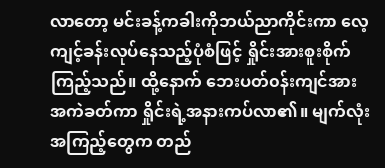လာတော့ မင်းခန့်ကခါးကိုဘယ်ညာကိုင်းကာ လေ့ကျင့်ခန်းလုပ်နေသည့်ပုံစံဖြင့် ရှိုင်းအားစူးစိုက်ကြည့်သည်။ ထို့နောက် ဘေးပတ်၀န်းကျင်အားအကဲခတ်ကာ ရှိုင်းရဲ့အနားကပ်လာ၏။ မျက်လုံးအကြည့်တွေက တည်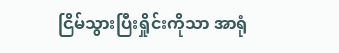ငြိမ်သွားပြီးရှိုင်းကိုသာ အာရုံ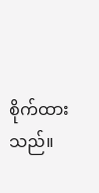စိုက်ထားသည်။